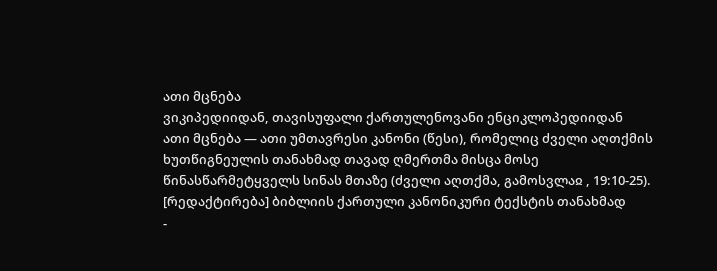ათი მცნება
ვიკიპედიიდან, თავისუფალი ქართულენოვანი ენციკლოპედიიდან
ათი მცნება — ათი უმთავრესი კანონი (წესი), რომელიც ძველი აღთქმის ხუთწიგნეულის თანახმად თავად ღმერთმა მისცა მოსე წინასწარმეტყველს სინას მთაზე (ძველი აღთქმა, გამოსვლაჲ , 19:10-25).
[რედაქტირება] ბიბლიის ქართული კანონიკური ტექსტის თანახმად
-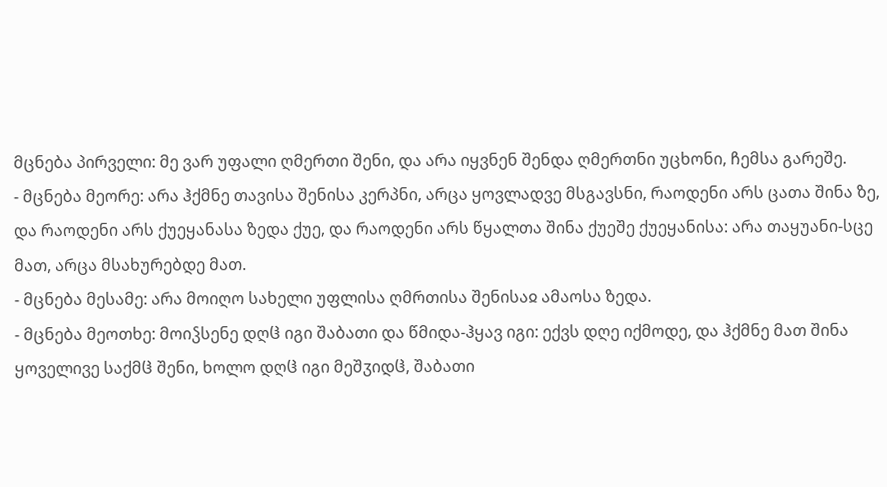მცნება პირველი: მე ვარ უფალი ღმერთი შენი, და არა იყვნენ შენდა ღმერთნი უცხონი, ჩემსა გარეშე.
- მცნება მეორე: არა ჰქმნე თავისა შენისა კერპნი, არცა ყოვლადვე მსგავსნი, რაოდენი არს ცათა შინა ზე, და რაოდენი არს ქუეყანასა ზედა ქუე, და რაოდენი არს წყალთა შინა ქუეშე ქუეყანისა: არა თაყუანი-სცე მათ, არცა მსახურებდე მათ.
- მცნება მესამე: არა მოიღო სახელი უფლისა ღმრთისა შენისაჲ ამაოსა ზედა.
- მცნება მეოთხე: მოიჴსენე დღჱ იგი შაბათი და წმიდა-ჰყავ იგი: ექვს დღე იქმოდე, და ჰქმნე მათ შინა ყოველივე საქმჱ შენი, ხოლო დღჱ იგი მეშჳიდჱ, შაბათი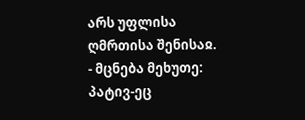არს უფლისა ღმრთისა შენისაჲ.
- მცნება მეხუთე: პატივ-ეც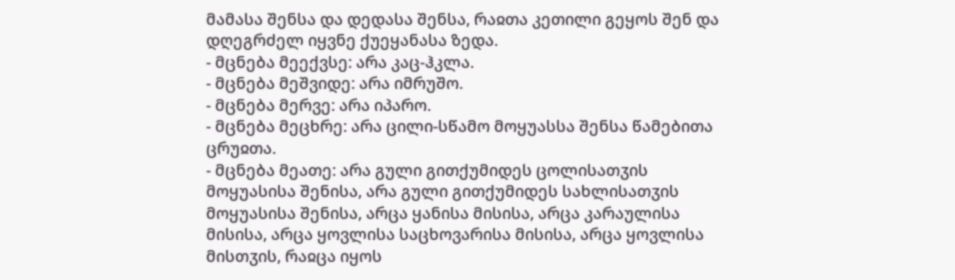მამასა შენსა და დედასა შენსა, რაჲთა კეთილი გეყოს შენ და დღეგრძელ იყვნე ქუეყანასა ზედა.
- მცნება მეექვსე: არა კაც-ჰკლა.
- მცნება მეშვიდე: არა იმრუშო.
- მცნება მერვე: არა იპარო.
- მცნება მეცხრე: არა ცილი-სწამო მოყუასსა შენსა წამებითა ცრუჲთა.
- მცნება მეათე: არა გული გითქუმიდეს ცოლისათჳის მოყუასისა შენისა, არა გული გითქუმიდეს სახლისათჳის მოყუასისა შენისა, არცა ყანისა მისისა, არცა კარაულისა მისისა, არცა ყოვლისა საცხოვარისა მისისა, არცა ყოვლისა მისთჳის, რაჲცა იყოს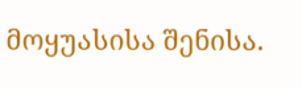მოყუასისა შენისა.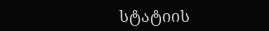სტატიის